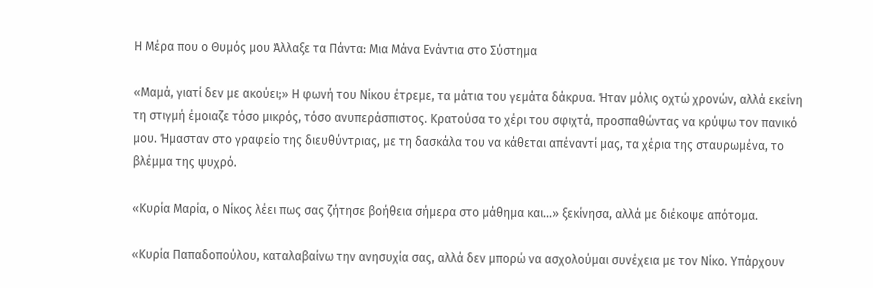Η Μέρα που ο Θυμός μου Άλλαξε τα Πάντα: Μια Μάνα Ενάντια στο Σύστημα

«Μαμά, γιατί δεν με ακούει;» Η φωνή του Νίκου έτρεμε, τα μάτια του γεμάτα δάκρυα. Ήταν μόλις οχτώ χρονών, αλλά εκείνη τη στιγμή έμοιαζε τόσο μικρός, τόσο ανυπεράσπιστος. Κρατούσα το χέρι του σφιχτά, προσπαθώντας να κρύψω τον πανικό μου. Ήμασταν στο γραφείο της διευθύντριας, με τη δασκάλα του να κάθεται απέναντί μας, τα χέρια της σταυρωμένα, το βλέμμα της ψυχρό.

«Κυρία Μαρία, ο Νίκος λέει πως σας ζήτησε βοήθεια σήμερα στο μάθημα και…» ξεκίνησα, αλλά με διέκοψε απότομα.

«Κυρία Παπαδοπούλου, καταλαβαίνω την ανησυχία σας, αλλά δεν μπορώ να ασχολούμαι συνέχεια με τον Νίκο. Υπάρχουν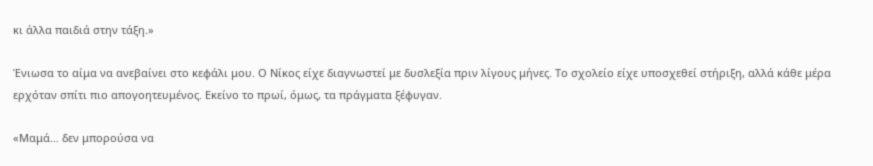κι άλλα παιδιά στην τάξη.»

Ένιωσα το αίμα να ανεβαίνει στο κεφάλι μου. Ο Νίκος είχε διαγνωστεί με δυσλεξία πριν λίγους μήνες. Το σχολείο είχε υποσχεθεί στήριξη, αλλά κάθε μέρα ερχόταν σπίτι πιο απογοητευμένος. Εκείνο το πρωί, όμως, τα πράγματα ξέφυγαν.

«Μαμά… δεν μπορούσα να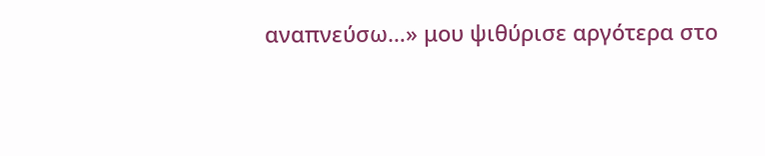αναπνεύσω…» μου ψιθύρισε αργότερα στο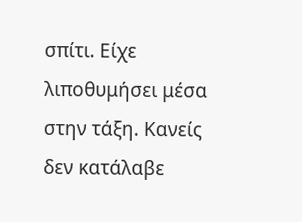σπίτι. Είχε λιποθυμήσει μέσα στην τάξη. Κανείς δεν κατάλαβε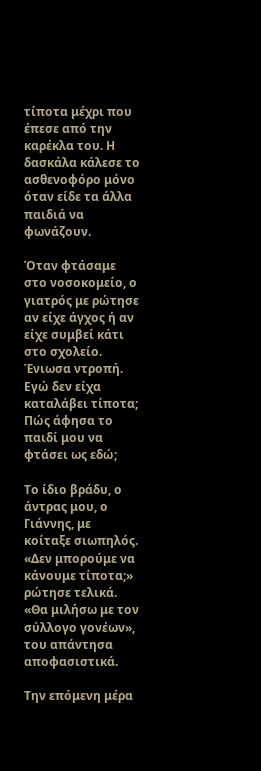τίποτα μέχρι που έπεσε από την καρέκλα του. Η δασκάλα κάλεσε το ασθενοφόρο μόνο όταν είδε τα άλλα παιδιά να φωνάζουν.

Όταν φτάσαμε στο νοσοκομείο, ο γιατρός με ρώτησε αν είχε άγχος ή αν είχε συμβεί κάτι στο σχολείο. Ένιωσα ντροπή. Εγώ δεν είχα καταλάβει τίποτα; Πώς άφησα το παιδί μου να φτάσει ως εδώ;

Το ίδιο βράδυ, ο άντρας μου, ο Γιάννης, με κοίταξε σιωπηλός. «Δεν μπορούμε να κάνουμε τίποτα;» ρώτησε τελικά. «Θα μιλήσω με τον σύλλογο γονέων», του απάντησα αποφασιστικά.

Την επόμενη μέρα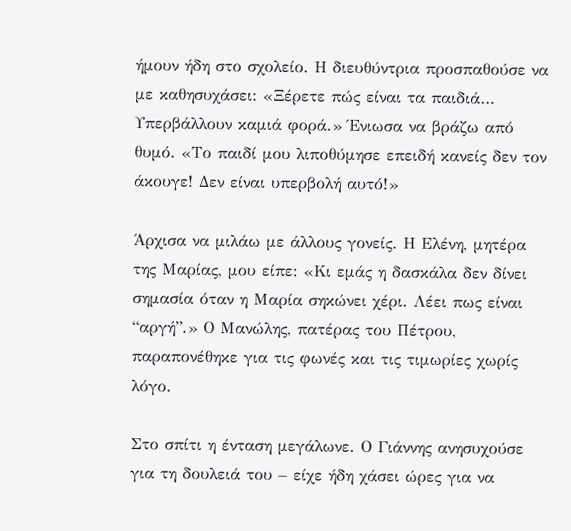ήμουν ήδη στο σχολείο. Η διευθύντρια προσπαθούσε να με καθησυχάσει: «Ξέρετε πώς είναι τα παιδιά… Υπερβάλλουν καμιά φορά.» Ένιωσα να βράζω από θυμό. «Το παιδί μου λιποθύμησε επειδή κανείς δεν τον άκουγε! Δεν είναι υπερβολή αυτό!»

Άρχισα να μιλάω με άλλους γονείς. Η Ελένη, μητέρα της Μαρίας, μου είπε: «Κι εμάς η δασκάλα δεν δίνει σημασία όταν η Μαρία σηκώνει χέρι. Λέει πως είναι “αργή”.» Ο Μανώλης, πατέρας του Πέτρου, παραπονέθηκε για τις φωνές και τις τιμωρίες χωρίς λόγο.

Στο σπίτι η ένταση μεγάλωνε. Ο Γιάννης ανησυχούσε για τη δουλειά του – είχε ήδη χάσει ώρες για να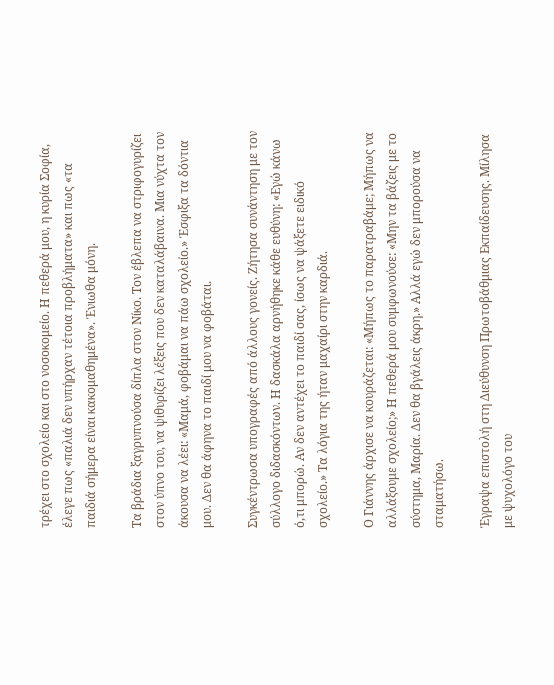τρέχει στο σχολείο και στο νοσοκομείο. Η πεθερά μου, η κυρία Σοφία, έλεγε πως «παλιά δεν υπήρχαν τέτοια προβλήματα» και πως «τα παιδιά σήμερα είναι κακομαθημένα». Ένιωθα μόνη.

Τα βράδια ξαγρυπνούσα δίπλα στον Νίκο. Τον έβλεπα να στριφογυρίζει στον ύπνο του, να ψιθυρίζει λέξεις που δεν καταλάβαινα. Μια νύχτα τον άκουσα να λέει: «Μαμά, φοβάμαι να πάω σχολείο.» Έσφιξα τα δόντια μου. Δεν θα άφηνα το παιδί μου να φοβάται.

Συγκέντρωσα υπογραφές από άλλους γονείς. Ζήτησα συνάντηση με τον σύλλογο διδασκόντων. Η δασκάλα αρνήθηκε κάθε ευθύνη: «Εγώ κάνω ό,τι μπορώ. Αν δεν αντέχει το παιδί σας, ίσως να ψάξετε ειδικό σχολείο.» Τα λόγια της ήταν μαχαίρι στην καρδιά.

Ο Γιάννης άρχισε να κουράζεται: «Μήπως το παρατραβάμε; Μήπως να αλλάξουμε σχολείο;» Η πεθερά μου συμφωνούσε: «Μην τα βάζεις με το σύστημα, Μαρία. Δεν θα βγάλεις άκρη.» Αλλά εγώ δεν μπορούσα να σταματήσω.

Έγραψα επιστολή στη Διεύθυνση Πρωτοβάθμιας Εκπαίδευσης. Μίλησα με ψυχολόγο του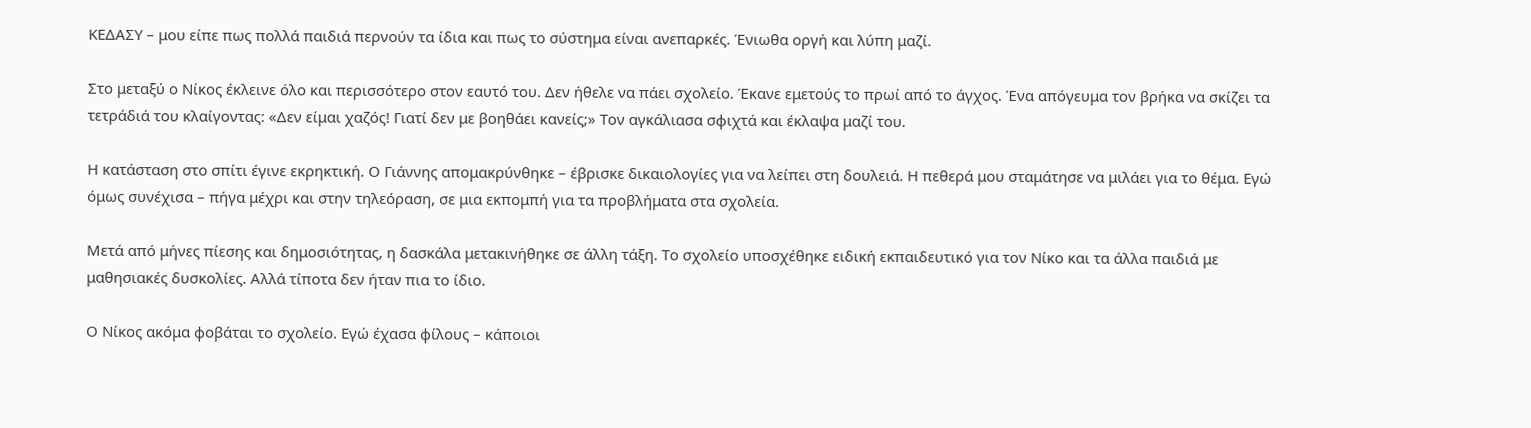ΚΕΔΑΣΥ – μου είπε πως πολλά παιδιά περνούν τα ίδια και πως το σύστημα είναι ανεπαρκές. Ένιωθα οργή και λύπη μαζί.

Στο μεταξύ ο Νίκος έκλεινε όλο και περισσότερο στον εαυτό του. Δεν ήθελε να πάει σχολείο. Έκανε εμετούς το πρωί από το άγχος. Ένα απόγευμα τον βρήκα να σκίζει τα τετράδιά του κλαίγοντας: «Δεν είμαι χαζός! Γιατί δεν με βοηθάει κανείς;» Τον αγκάλιασα σφιχτά και έκλαψα μαζί του.

Η κατάσταση στο σπίτι έγινε εκρηκτική. Ο Γιάννης απομακρύνθηκε – έβρισκε δικαιολογίες για να λείπει στη δουλειά. Η πεθερά μου σταμάτησε να μιλάει για το θέμα. Εγώ όμως συνέχισα – πήγα μέχρι και στην τηλεόραση, σε μια εκπομπή για τα προβλήματα στα σχολεία.

Μετά από μήνες πίεσης και δημοσιότητας, η δασκάλα μετακινήθηκε σε άλλη τάξη. Το σχολείο υποσχέθηκε ειδική εκπαιδευτικό για τον Νίκο και τα άλλα παιδιά με μαθησιακές δυσκολίες. Αλλά τίποτα δεν ήταν πια το ίδιο.

Ο Νίκος ακόμα φοβάται το σχολείο. Εγώ έχασα φίλους – κάποιοι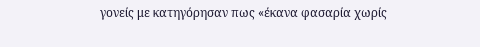γονείς με κατηγόρησαν πως «έκανα φασαρία χωρίς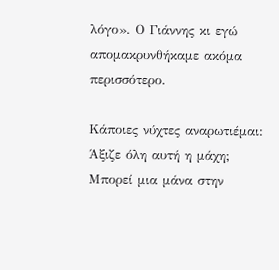λόγο». Ο Γιάννης κι εγώ απομακρυνθήκαμε ακόμα περισσότερο.

Κάποιες νύχτες αναρωτιέμαι: Άξιζε όλη αυτή η μάχη; Μπορεί μια μάνα στην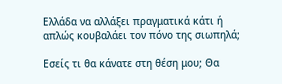Ελλάδα να αλλάξει πραγματικά κάτι ή απλώς κουβαλάει τον πόνο της σιωπηλά;

Εσείς τι θα κάνατε στη θέση μου; Θα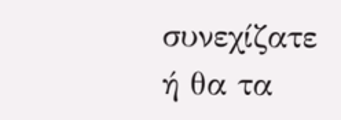συνεχίζατε ή θα τα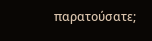παρατούσατε;